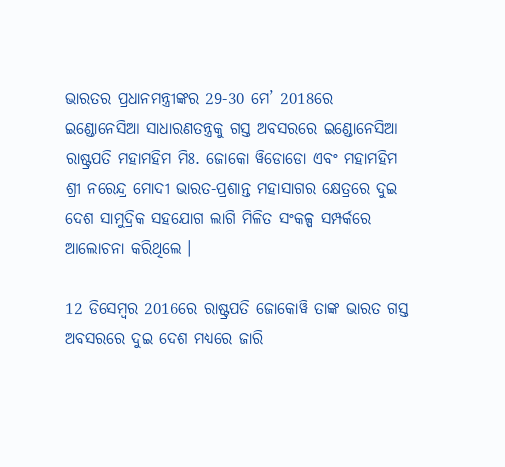ଭାରତର ପ୍ରଧାନମନ୍ତ୍ରୀଙ୍କର 29-30 ମେ’ 2018ରେ ଇଣ୍ଡୋନେସିଆ ସାଧାରଣତନ୍ତ୍ରକୁ ଗସ୍ତ ଅବସରରେ ଇଣ୍ଡୋନେସିଆ ରାଷ୍ଟ୍ରପତି ମହାମହିମ ମିଃ. ଜୋକୋ ୱିଡୋଡୋ ଏବଂ ମହାମହିମ ଶ୍ରୀ ନରେନ୍ଦ୍ର ମୋଦୀ ଭାରତ-ପ୍ରଶାନ୍ତ ମହାସାଗର କ୍ଷେତ୍ରରେ ଦୁଇ ଦେଶ ସାମୁଦ୍ରିକ ସହଯୋଗ ଲାଗି ମିଳିତ ସଂକଳ୍ପ ସମ୍ପର୍କରେ ଆଲୋଚନା କରିଥିଲେ ।

12 ଡିସେମ୍ବର 2016ରେ ରାଷ୍ଟ୍ରପତି ଜୋକୋୱି ତାଙ୍କ ଭାରତ ଗସ୍ତ ଅବସରରେ ଦୁଇ ଦେଶ ମଧ୍ୟରେ ଜାରି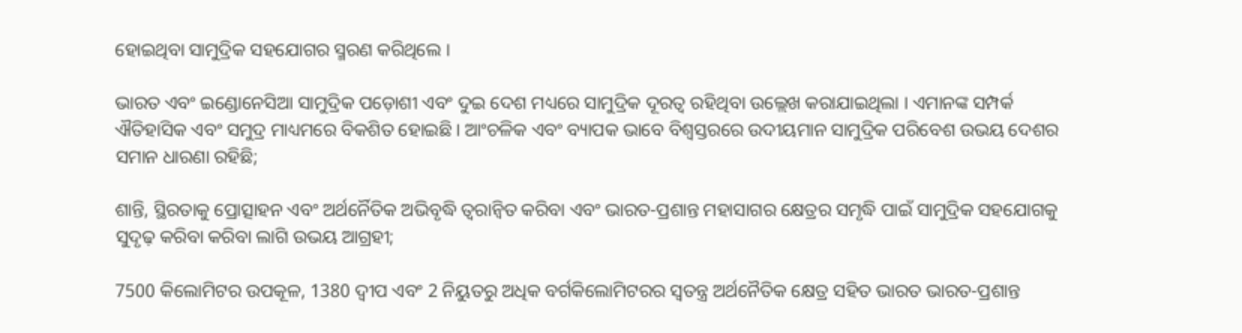ହୋଇଥିବା ସାମୁଦ୍ରିକ ସହଯୋଗର ସ୍ମରଣ କରିଥିଲେ ।

ଭାରତ ଏବଂ ଇଣ୍ଡୋନେସିଆ ସାମୁଦ୍ରିକ ପଡ଼ୋଶୀ ଏବଂ ଦୁଇ ଦେଶ ମଧ୍ୟରେ ସାମୁଦ୍ରିକ ଦୂରତ୍ୱ ରହିଥିବା ଉଲ୍ଲେଖ କରାଯାଇଥିଲା । ଏମାନଙ୍କ ସମ୍ପର୍କ ଐତିହାସିକ ଏବଂ ସମୁଦ୍ର ମାଧ୍ୟମରେ ବିକଶିତ ହୋଇଛି । ଆଂଚଳିକ ଏବଂ ବ୍ୟାପକ ଭାବେ ବିଶ୍ୱସ୍ତରରେ ଉଦୀୟମାନ ସାମୁଦ୍ରିକ ପରିବେଶ ଉଭୟ ଦେଶର ସମାନ ଧାରଣା ରହିଛି;

ଶାନ୍ତି, ସ୍ଥିରତାକୁ ପ୍ରୋତ୍ସାହନ ଏବଂ ଅର୍ଥର୍ନୈତିକ ଅଭିବୃଦ୍ଧି ତ୍ୱରାନ୍ୱିତ କରିବା ଏବଂ ଭାରତ-ପ୍ରଶାନ୍ତ ମହାସାଗର କ୍ଷେତ୍ରର ସମୃଦ୍ଧି ପାଇଁ ସାମୁଦ୍ରିକ ସହଯୋଗକୁ ସୁଦୃଢ଼ କରିବା କରିବା ଲାଗି ଉଭୟ ଆଗ୍ରହୀ;

7500 କିଲୋମିଟର ଉପକୂଳ, 1380 ଦ୍ୱୀପ ଏବଂ 2 ନିୟୁତରୁ ଅଧିକ ବର୍ଗକିଲୋମିଟରର ସ୍ୱତନ୍ତ୍ର ଅର୍ଥନୈତିକ କ୍ଷେତ୍ର ସହିତ ଭାରତ ଭାରତ-ପ୍ରଶାନ୍ତ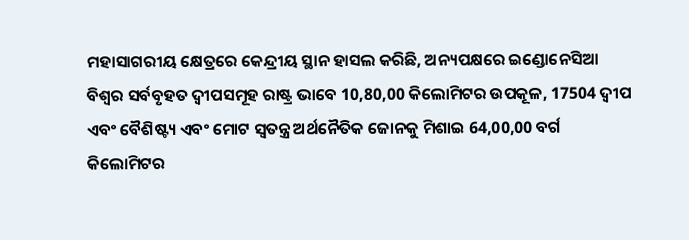ମହାସାଗରୀୟ କ୍ଷେତ୍ରରେ କେନ୍ଦ୍ରୀୟ ସ୍ଥାନ ହାସଲ କରିଛି, ଅନ୍ୟପକ୍ଷରେ ଇଣ୍ଡୋନେସିଆ ବିଶ୍ୱର ସର୍ବବୃହତ ଦ୍ୱୀପସମୂହ ରାଷ୍ଟ୍ର ଭାବେ 10,80,00 କିଲୋମିଟର ଉପକୂଳ, 17504 ଦ୍ୱୀପ ଏବଂ ବୈଶିଷ୍ଟ୍ୟ ଏବଂ ମୋଟ ସ୍ୱତନ୍ତ୍ର ଅର୍ଥନୈତିକ ଜୋନକୁ ମିଶାଇ 64,00,00 ବର୍ଗ କିଲୋମିଟର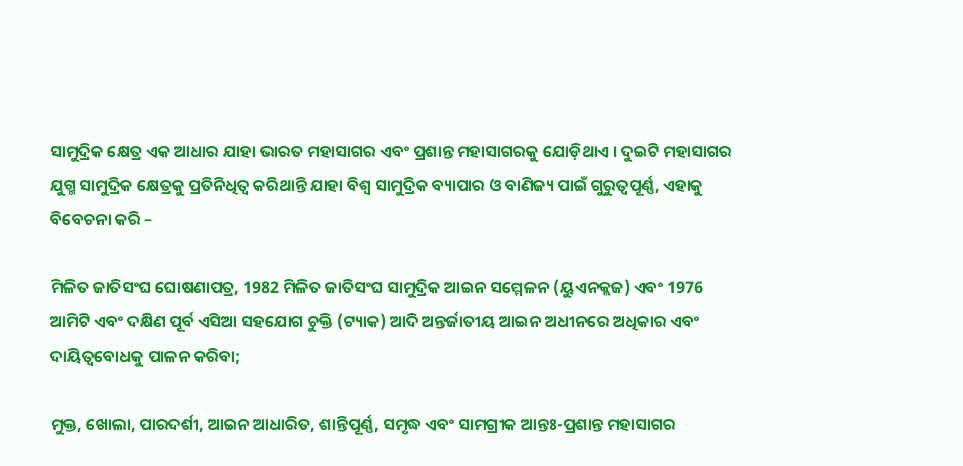ସାମୁଦ୍ରିକ କ୍ଷେତ୍ର ଏକ ଆଧାର ଯାହା ଭାରତ ମହାସାଗର ଏବଂ ପ୍ରଶାନ୍ତ ମହାସାଗରକୁ ଯୋଡ଼ିଥାଏ । ଦୁଇଟି ମହାସାଗର ଯୁଗ୍ମ ସାମୁଦ୍ରିକ କ୍ଷେତ୍ରକୁ ପ୍ରତିନିଧିତ୍ୱ କରିଥାନ୍ତି ଯାହା ବିଶ୍ୱ ସାମୁଦ୍ରିକ ବ୍ୟାପାର ଓ ବାଣିଜ୍ୟ ପାଇଁ ଗୁରୁତ୍ୱପୂର୍ଣ୍ଣ, ଏହାକୁ ବିବେଚନା କରି –

ମିଳିତ ଜାତିସଂଘ ଘୋଷଣାପତ୍ର, 1982 ମିଳିତ ଜାତିସଂଘ ସାମୁଦ୍ରିକ ଆଇନ ସମ୍ମେଳନ (ୟୁଏନକ୍ଲଜ) ଏବଂ 1976 ଆମିଟି ଏବଂ ଦକ୍ଷିଣ ପୂର୍ବ ଏସିଆ ସହଯୋଗ ଚୁକ୍ତି (ଟ୍ୟାକ) ଆଦି ଅନ୍ତର୍ଜାତୀୟ ଆଇନ ଅଧୀନରେ ଅଧିକାର ଏବଂ ଦାୟିତ୍ୱବୋଧକୁ ପାଳନ କରିବା;

ମୁକ୍ତ, ଖୋଲା, ପାରଦର୍ଶୀ, ଆଇନ ଆଧାରିତ, ଶାନ୍ତିପୂର୍ଣ୍ଣ, ସମୃଦ୍ଧ ଏବଂ ସାମଗ୍ରୀକ ଆନ୍ତଃ-ପ୍ରଶାନ୍ତ ମହାସାଗର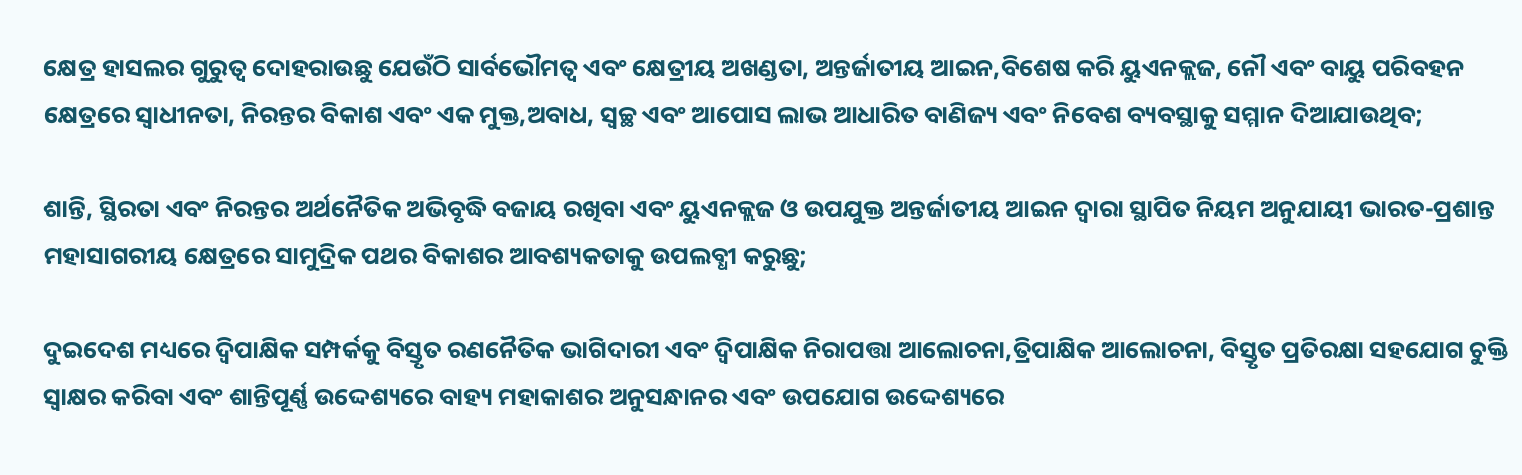କ୍ଷେତ୍ର ହାସଲର ଗୁରୁତ୍ୱ ଦୋହରାଉଛୁ ଯେଉଁଠି ସାର୍ବଭୌମତ୍ୱ ଏବଂ କ୍ଷେତ୍ରୀୟ ଅଖଣ୍ଡତା, ଅନ୍ତର୍ଜାତୀୟ ଆଇନ,ବିଶେଷ କରି ୟୁଏନକ୍ଲଜ, ନୌ ଏବଂ ବାୟୁ ପରିବହନ କ୍ଷେତ୍ରରେ ସ୍ୱାଧୀନତା, ନିରନ୍ତର ବିକାଶ ଏବଂ ଏକ ମୁକ୍ତ,ଅବାଧ, ସ୍ୱଚ୍ଛ ଏବଂ ଆପୋସ ଲାଭ ଆଧାରିତ ବାଣିଜ୍ୟ ଏବଂ ନିବେଶ ବ୍ୟବସ୍ଥାକୁ ସମ୍ମାନ ଦିଆଯାଉଥିବ;

ଶାନ୍ତି, ସ୍ଥିରତା ଏବଂ ନିରନ୍ତର ଅର୍ଥନୈତିକ ଅଭିବୃଦ୍ଧି ବଜାୟ ରଖିବା ଏବଂ ୟୁଏନକ୍ଲଜ ଓ ଉପଯୁକ୍ତ ଅନ୍ତର୍ଜାତୀୟ ଆଇନ ଦ୍ୱାରା ସ୍ଥାପିତ ନିୟମ ଅନୁଯାୟୀ ଭାରତ-ପ୍ରଶାନ୍ତ ମହାସାଗରୀୟ କ୍ଷେତ୍ରରେ ସାମୁଦ୍ରିକ ପଥର ବିକାଶର ଆବଶ୍ୟକତାକୁ ଉପଲବ୍ଧୀ କରୁଛୁ;

ଦୁଇଦେଶ ମଧ୍ୟରେ ଦ୍ୱିପାକ୍ଷିକ ସମ୍ପର୍କକୁ ବିସ୍ତୃତ ରଣନୈତିକ ଭାଗିଦାରୀ ଏବଂ ଦ୍ୱିପାକ୍ଷିକ ନିରାପତ୍ତା ଆଲୋଚନା,ତ୍ରିପାକ୍ଷିକ ଆଲୋଚନା, ବିସ୍ତୃତ ପ୍ରତିରକ୍ଷା ସହଯୋଗ ଚୁକ୍ତି ସ୍ୱାକ୍ଷର କରିବା ଏବଂ ଶାନ୍ତିପୂର୍ଣ୍ଣ ଉଦ୍ଦେଶ୍ୟରେ ବାହ୍ୟ ମହାକାଶର ଅନୁସନ୍ଧାନର ଏବଂ ଉପଯୋଗ ଉଦ୍ଦେଶ୍ୟରେ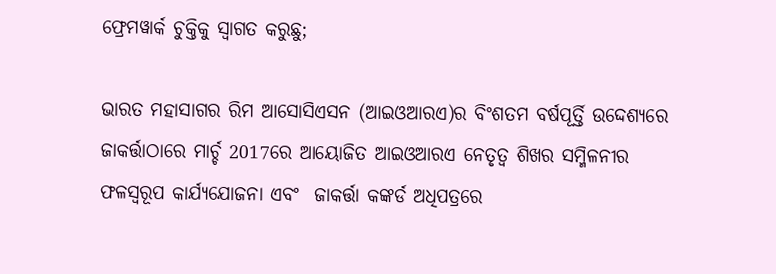ଫ୍ରେମୱାର୍କ ଚୁକ୍ତିକୁ ସ୍ୱାଗତ କରୁଛୁ;

ଭାରତ ମହାସାଗର ରିମ ଆସୋସିଏସନ (ଆଇଓଆରଏ)ର ବିଂଶତମ ବର୍ଷପୂର୍ତ୍ତି ଉଦ୍ଦେଶ୍ୟରେ ଜାକର୍ତ୍ତାଠାରେ ମାର୍ଚ୍ଚ 2017ରେ ଆୟୋଜିତ ଆଇଓଆରଏ ନେତୃତ୍ୱ ଶିଖର ସମ୍ମିଳନୀର ଫଳସ୍ୱରୂପ କାର୍ଯ୍ୟଯୋଜନା ଏବଂ  ଜାକର୍ତ୍ତା କଙ୍କର୍ଡ ଅଧିପତ୍ରରେ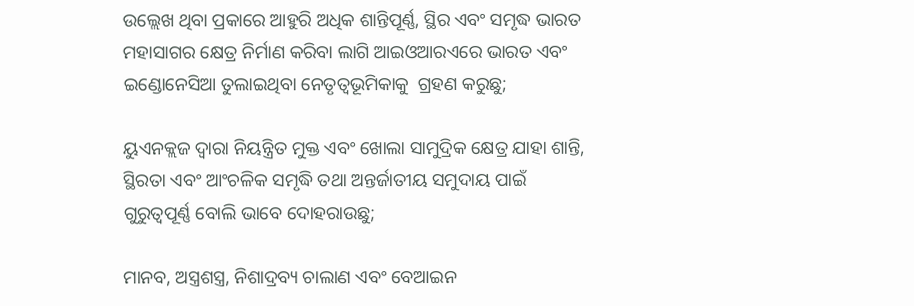ଉଲ୍ଲେଖ ଥିବା ପ୍ରକାରେ ଆହୁରି ଅଧିକ ଶାନ୍ତିପୂର୍ଣ୍ଣ, ସ୍ଥିର ଏବଂ ସମୃଦ୍ଧ ଭାରତ ମହାସାଗର କ୍ଷେତ୍ର ନିର୍ମାଣ କରିବା ଲାଗି ଆଇଓଆରଏରେ ଭାରତ ଏବଂ ଇଣ୍ଡୋନେସିଆ ତୁଲାଇଥିବା ନେତୃତ୍ୱଭୂମିକାକୁ  ଗ୍ରହଣ କରୁଛୁ;

ୟୁଏନକ୍ଲଜ ଦ୍ୱାରା ନିୟନ୍ତ୍ରିତ ମୁକ୍ତ ଏବଂ ଖୋଲା ସାମୁଦ୍ରିକ କ୍ଷେତ୍ର ଯାହା ଶାନ୍ତି, ସ୍ଥିରତା ଏବଂ ଆଂଚଳିକ ସମୃଦ୍ଧି ତଥା ଅନ୍ତର୍ଜାତୀୟ ସମୁଦାୟ ପାଇଁ ଗୁରୁତ୍ୱପୂର୍ଣ୍ଣ ବୋଲି ଭାବେ ଦୋହରାଉଛୁ;

ମାନବ, ଅସ୍ତ୍ରଶସ୍ତ୍ର, ନିଶାଦ୍ରବ୍ୟ ଚାଲାଣ ଏବଂ ବେଆଇନ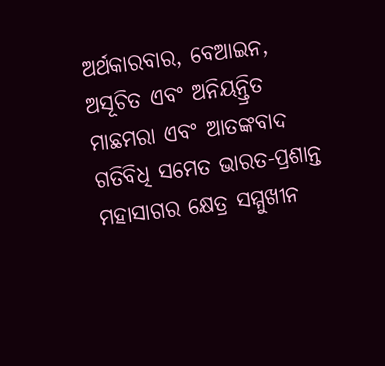ଅର୍ଥକାରବାର, ବେଆଇନ, ଅସୂଚିତ ଏବଂ ଅନିୟନ୍ତ୍ରିତ ମାଛମରା ଏବଂ ଆତଙ୍କବାଦ ଗତିବିଧି ସମେତ ଭାରତ-ପ୍ରଶାନ୍ତ ମହାସାଗର କ୍ଷେତ୍ର ସମ୍ମୁଖୀନ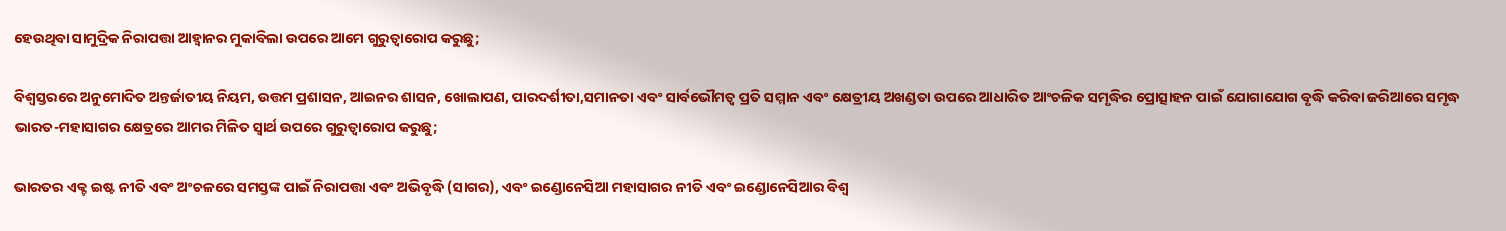ହେଉଥିବା ସାମୁଦ୍ରିକ ନିରାପତ୍ତା ଆହ୍ୱାନର ମୁକାବିଲା ଉପରେ ଆମେ ଗୁରୁତ୍ୱାରୋପ କରୁଛୁ;

ବିଶ୍ୱସ୍ତରରେ ଅନୁମୋଦିତ ଅନ୍ତର୍ଜାତୀୟ ନିୟମ, ଉତ୍ତମ ପ୍ରଶାସନ, ଆଇନର ଶାସନ, ଖୋଲାପଣ, ପାରଦର୍ଶୀତା,ସମାନତା ଏବଂ ସାର୍ବଭୌମତ୍ୱ ପ୍ରତି ସମ୍ମାନ ଏବଂ କ୍ଷେତ୍ରୀୟ ଅଖଣ୍ଡତା ଉପରେ ଆଧାରିତ ଆଂଚଳିକ ସମୃଦ୍ଧିର ପ୍ରୋତ୍ସାହନ ପାଇଁ ଯୋଗାଯୋଗ ବୃଦ୍ଧି କରିବା ଜରିଆରେ ସମୃଦ୍ଧ ଭାରତ-ମହାସାଗର କ୍ଷେତ୍ରରେ ଆମର ମିଳିତ ସ୍ୱାର୍ଥ ଉପରେ ଗୁରୁତ୍ୱାରୋପ କରୁଛୁ;

ଭାରତର ଏକ୍ଟ ଇଷ୍ଟ ନୀତି ଏବଂ ଅଂଚଳରେ ସମସ୍ତଙ୍କ ପାଇଁ ନିରାପତ୍ତା ଏବଂ ଅଭିବୃଦ୍ଧି (ସାଗର), ଏବଂ ଇଣ୍ଡୋନେସିଆ ମହାସାଗର ନୀତି ଏବଂ ଇଣ୍ଡୋନେସିଆର ବିଶ୍ୱ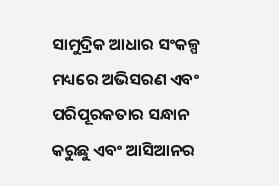ସାମୁଦ୍ରିକ ଆଧାର ସଂକଳ୍ପ ମଧ୍ୟରେ ଅଭିସରଣ ଏବଂ ପରିପୂରକତାର ସନ୍ଧାନ କରୁଛୁ ଏବଂ ଆସିଆନର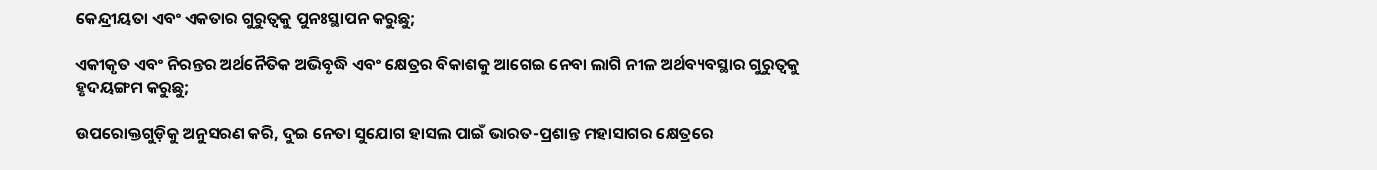କେନ୍ଦ୍ରୀୟତା ଏବଂ ଏକତାର ଗୁରୁତ୍ୱକୁ ପୁନଃସ୍ଥାପନ କରୁଛୁ;

ଏକୀକୃତ ଏବଂ ନିରନ୍ତର ଅର୍ଥନୈତିକ ଅଭିବୃଦ୍ଧି ଏବଂ କ୍ଷେତ୍ରର ବିକାଶକୁ ଆଗେଇ ନେବା ଲାଗି ନୀଳ ଅର୍ଥବ୍ୟବସ୍ଥାର ଗୁରୁତ୍ୱକୁ ହୃଦୟଙ୍ଗମ କରୁଛୁ;

ଉପରୋକ୍ତଗୁଡ଼ିକୁ ଅନୁସରଣ କରି, ଦୁଇ ନେତା ସୁଯୋଗ ହାସଲ ପାଇଁ ଭାରତ-ପ୍ରଶାନ୍ତ ମହାସାଗର କ୍ଷେତ୍ରରେ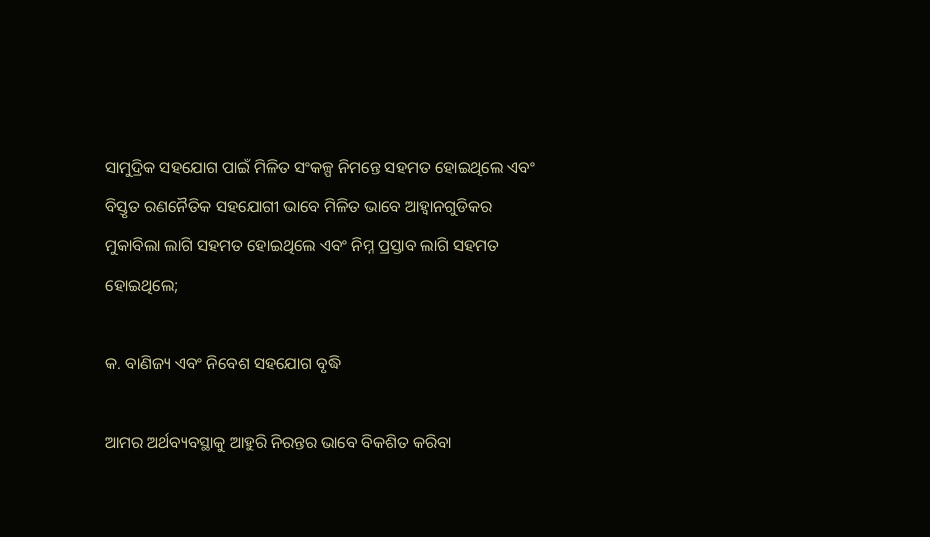ସାମୁଦ୍ରିକ ସହଯୋଗ ପାଇଁ ମିଳିତ ସଂକଳ୍ପ ନିମନ୍ତେ ସହମତ ହୋଇଥିଲେ ଏବଂ ବିସ୍ତୃତ ରଣନୈତିକ ସହଯୋଗୀ ଭାବେ ମିଳିତ ଭାବେ ଆହ୍ୱାନଗୁଡିକର ମୁକାବିଲା ଲାଗି ସହମତ ହୋଇଥିଲେ ଏବଂ ନିମ୍ନ ପ୍ରସ୍ତାବ ଲାଗି ସହମତ ହୋଇଥିଲେ;

କ. ବାଣିଜ୍ୟ ଏବଂ ନିବେଶ ସହଯୋଗ ବୃଦ୍ଧି

ଆମର ଅର୍ଥବ୍ୟବସ୍ଥାକୁ ଆହୁରି ନିରନ୍ତର ଭାବେ ବିକଶିତ କରିବା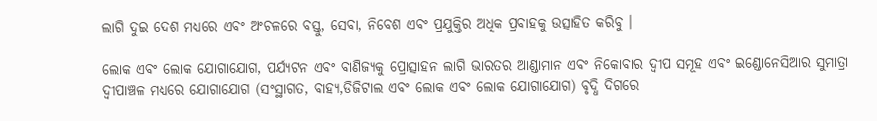ଲାଗି ଦୁଇ ଦେଶ ମଧ୍ୟରେ ଏବଂ ଅଂଚଳରେ ବସ୍ତୁ, ସେବା, ନିବେଶ ଏବଂ ପ୍ରଯୁକ୍ତିର ଅଧିକ ପ୍ରବାହକୁ ଉତ୍ସାହିତ କରିବୁ ।

ଲୋକ ଏବଂ ଲୋକ ଯୋଗାଯୋଗ, ପର୍ଯ୍ୟଟନ ଏବଂ ବାଣିଜ୍ୟକୁ ପ୍ରୋତ୍ସାହନ ଲାଗି ଭାରତର ଆଣ୍ଡାମାନ ଏବଂ ନିକୋବାର ଦ୍ୱୀପ ସମୂହ ଏବଂ ଇଣ୍ଡୋନେସିଆର ସୁମାତ୍ରା ଦ୍ୱୀପାଞ୍ଚଳ ମଧ୍ୟରେ ଯୋଗାଯୋଗ (ସଂସ୍ଥାଗତ, ବାହ୍ୟ,ଡିଜିଟାଲ ଏବଂ ଲୋକ ଏବଂ ଲୋକ ଯୋଗାଯୋଗ) ବୃଦ୍ଧି ଦିଗରେ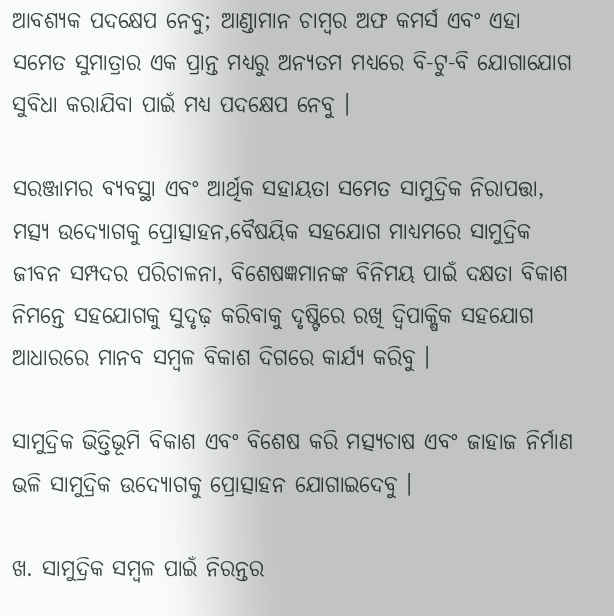ଆବଶ୍ୟକ ପଦକ୍ଷେପ ନେବୁ; ଆଣ୍ଡାମାନ ଚାମ୍ବର ଅଫ କମର୍ସ ଏବଂ ଏହା ସମେତ ସୁମାତ୍ରାର ଏକ ପ୍ରାନ୍ତ ମଧ୍ୟରୁ ଅନ୍ୟତମ ମଧ୍ୟରେ ବି-ଟୁ-ବି ଯୋଗାଯୋଗ ସୁବିଧା କରାଯିବା ପାଇଁ ମଧ୍ୟ ପଦକ୍ଷେପ ନେବୁ ।

ସରଞ୍ଜାମର ବ୍ୟବସ୍ଥା ଏବଂ ଆର୍ଥିକ ସହାୟତା ସମେତ ସାମୁଦ୍ରିକ ନିରାପତ୍ତା, ମତ୍ସ୍ୟ ଉଦ୍ୟୋଗକୁ ପ୍ରୋତ୍ସାହନ,ବୈଷୟିକ ସହଯୋଗ ମାଧ୍ୟମରେ ସାମୁଦ୍ରିକ ଜୀବନ ସମ୍ପଦର ପରିଚାଳନା, ବିଶେଷଜ୍ଞମାନଙ୍କ ବିନିମୟ ପାଇଁ ଦକ୍ଷତା ବିକାଶ ନିମନ୍ତେ ସହଯୋଗକୁ ସୁଦୃଢ଼ କରିବାକୁ ଦୃଷ୍ଟିରେ ରଖି ଦ୍ୱିପାକ୍ଷିକ ସହଯୋଗ ଆଧାରରେ ମାନବ ସମ୍ବଳ ବିକାଶ ଦିଗରେ କାର୍ଯ୍ୟ କରିବୁ ।

ସାମୁଦ୍ରିକ ଭିତ୍ତିଭୂମି ବିକାଶ ଏବଂ ବିଶେଷ କରି ମତ୍ସ୍ୟଚାଷ ଏବଂ ଜାହାଜ ନିର୍ମାଣ ଭଳି ସାମୁଦ୍ରିକ ଉଦ୍ୟୋଗକୁ ପ୍ରୋତ୍ସାହନ ଯୋଗାଇଦେବୁ ।

ଖ. ସାମୁଦ୍ରିକ ସମ୍ବଳ ପାଇଁ ନିରନ୍ତର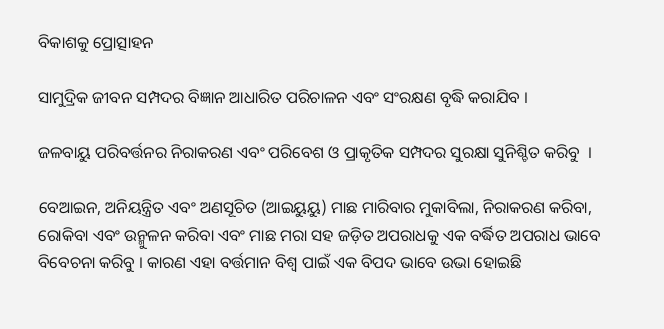ବିକାଶକୁ ପ୍ରୋତ୍ସାହନ

ସାମୁଦ୍ରିକ ଜୀବନ ସମ୍ପଦର ବିଜ୍ଞାନ ଆଧାରିତ ପରିଚାଳନ ଏବଂ ସଂରକ୍ଷଣ ବୃଦ୍ଧି କରାଯିବ ।

ଜଳବାୟୁ ପରିବର୍ତ୍ତନର ନିରାକରଣ ଏବଂ ପରିବେଶ ଓ ପ୍ରାକୃତିକ ସମ୍ପଦର ସୁରକ୍ଷା ସୁନିଶ୍ଚିତ କରିବୁ  ।

ବେଆଇନ, ଅନିୟନ୍ତ୍ରିତ ଏବଂ ଅଣସୂଚିତ (ଆଇୟୁୟୁ) ମାଛ ମାରିବାର ମୁକାବିଲା, ନିରାକରଣ କରିବା, ରୋକିବା ଏବଂ ଉନ୍ମୁଳନ କରିବା ଏବଂ ମାଛ ମରା ସହ ଜଡ଼ିତ ଅପରାଧକୁ ଏକ ବର୍ଦ୍ଧିତ ଅପରାଧ ଭାବେ ବିବେଚନା କରିବୁ । କାରଣ ଏହା ବର୍ତ୍ତମାନ ବିଶ୍ୱ ପାଇଁ ଏକ ବିପଦ ଭାବେ ଉଭା ହୋଇଛି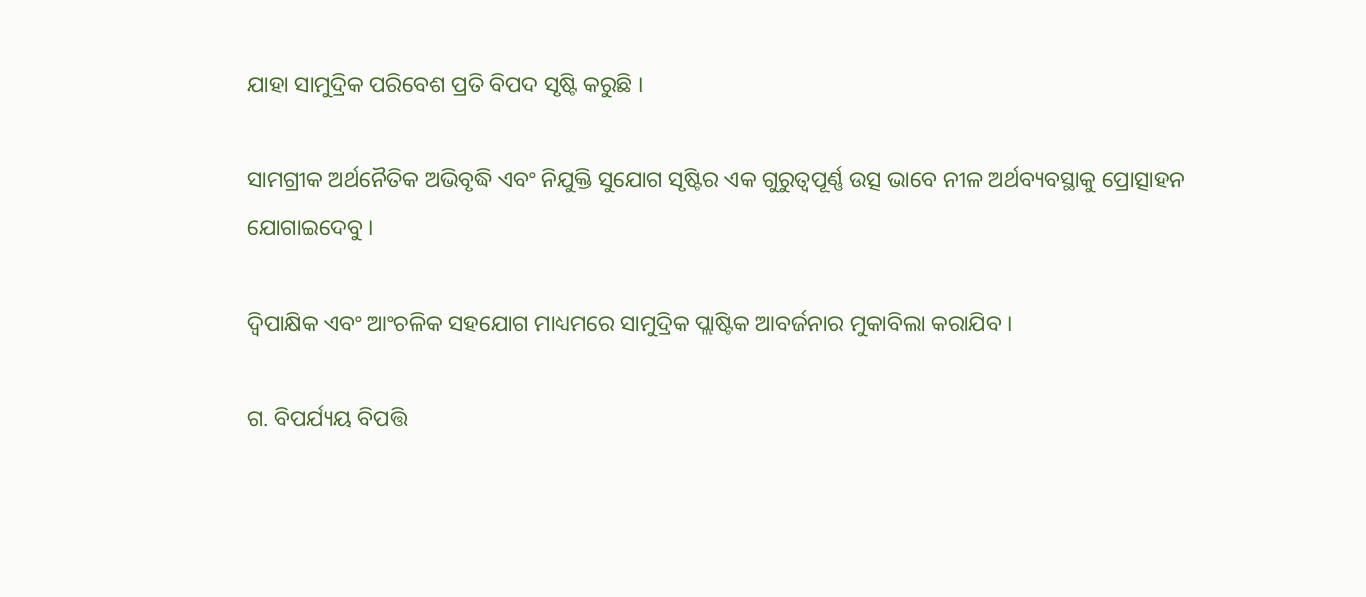ଯାହା ସାମୁଦ୍ରିକ ପରିବେଶ ପ୍ରତି ବିପଦ ସୃଷ୍ଟି କରୁଛି ।

ସାମଗ୍ରୀକ ଅର୍ଥନୈତିକ ଅଭିବୃଦ୍ଧି ଏବଂ ନିଯୁକ୍ତି ସୁଯୋଗ ସୃଷ୍ଟିର ଏକ ଗୁରୁତ୍ୱପୂର୍ଣ୍ଣ ଉତ୍ସ ଭାବେ ନୀଳ ଅର୍ଥବ୍ୟବସ୍ଥାକୁ ପ୍ରୋତ୍ସାହନ ଯୋଗାଇଦେବୁ ।

ଦ୍ୱିପାକ୍ଷିକ ଏବଂ ଆଂଚଳିକ ସହଯୋଗ ମାଧ୍ୟମରେ ସାମୁଦ୍ରିକ ପ୍ଲାଷ୍ଟିକ ଆବର୍ଜନାର ମୁକାବିଲା କରାଯିବ ।

ଗ. ବିପର୍ଯ୍ୟୟ ବିପତ୍ତି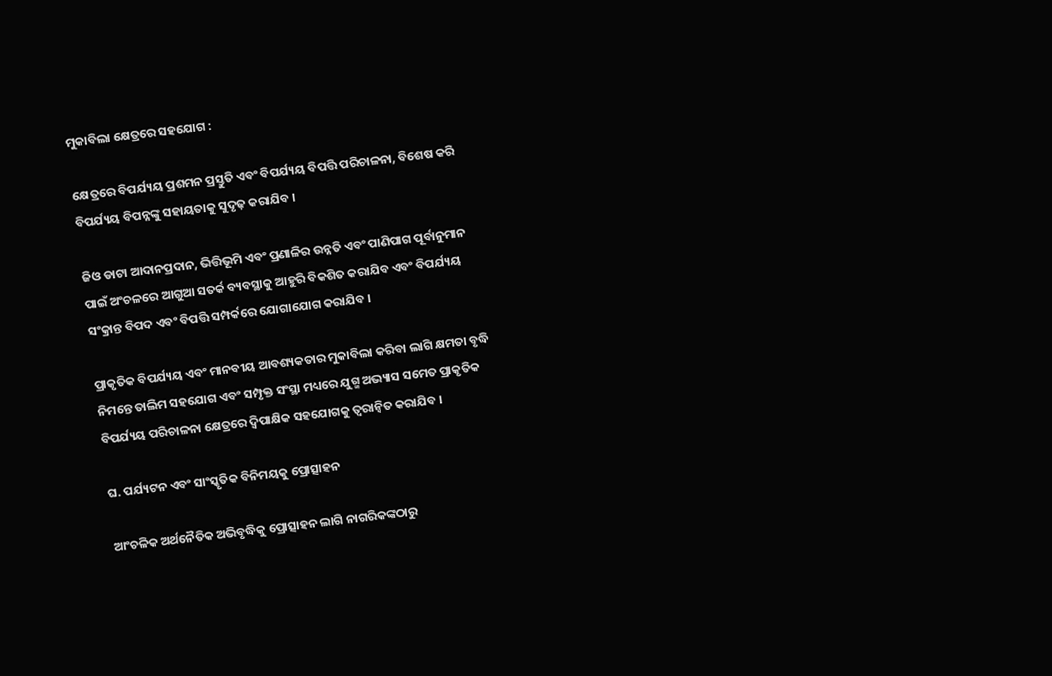ମୁକାବିଲା କ୍ଷେତ୍ରରେ ସହଯୋଗ :

କ୍ଷେତ୍ରରେ ବିପର୍ଯ୍ୟୟ ପ୍ରଶମନ ପ୍ରସ୍ତୁତି ଏବଂ ବିପର୍ଯ୍ୟୟ ବିପତ୍ତି ପରିଚାଳନା, ବିଶେଷ କରି ବିପର୍ଯ୍ୟୟ ବିପନ୍ନଙ୍କୁ ସହାୟତାକୁ ସୁଦୃଢ଼ କରାଯିବ ।

ଜିଓ ଡାଟା ଆଦାନପ୍ରଦାନ, ଭିତ୍ତିଭୂମି ଏବଂ ପ୍ରଣାଳିର ଉନ୍ନତି ଏବଂ ପାଣିପାଗ ପୂର୍ବାନୁମାନ ପାଇଁ ଅଂଚଳରେ ଆଗୁଆ ସତର୍କ ବ୍ୟବସ୍ଥାକୁ ଆହୁରି ବିକଶିତ କରାଯିବ ଏବଂ ବିପର୍ଯ୍ୟୟ ସଂକ୍ରାନ୍ତ ବିପଦ ଏବଂ ବିପତ୍ତି ସମ୍ପର୍କରେ ଯୋଗାଯୋଗ କରାଯିବ ।

ପ୍ରାକୃତିକ ବିପର୍ଯ୍ୟୟ ଏବଂ ମାନବୀୟ ଆବଶ୍ୟକତାର ମୁକାବିଲା କରିବା ଲାଗି କ୍ଷମତା ବୃଦ୍ଧି ନିମନ୍ତେ ତାଲିମ ସହଯୋଗ ଏବଂ ସମ୍ପୃକ୍ତ ସଂସ୍ଥା ମଧ୍ୟରେ ଯୁଗ୍ମ ଅଭ୍ୟାସ ସମେତ ପ୍ରାକୃତିକ ବିପର୍ଯ୍ୟୟ ପରିଚାଳନା କ୍ଷେତ୍ରରେ ଦ୍ୱିପାକ୍ଷିକ ସହଯୋଗକୁ ତ୍ୱରାନ୍ୱିତ କରାଯିବ ।

ଘ. ପର୍ଯ୍ୟଟନ ଏବଂ ସାଂସ୍କୃତିକ ବିନିମୟକୁ ପ୍ରୋତ୍ସାହନ

ଆଂଚଳିକ ଅର୍ଥନୈତିକ ଅଭିବୃଦ୍ଧିକୁ ପ୍ରୋତ୍ସାହନ ଲାଗି ନାଗରିକଙ୍କଠାରୁ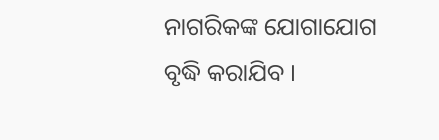ନାଗରିକଙ୍କ ଯୋଗାଯୋଗ ବୃଦ୍ଧି କରାଯିବ ।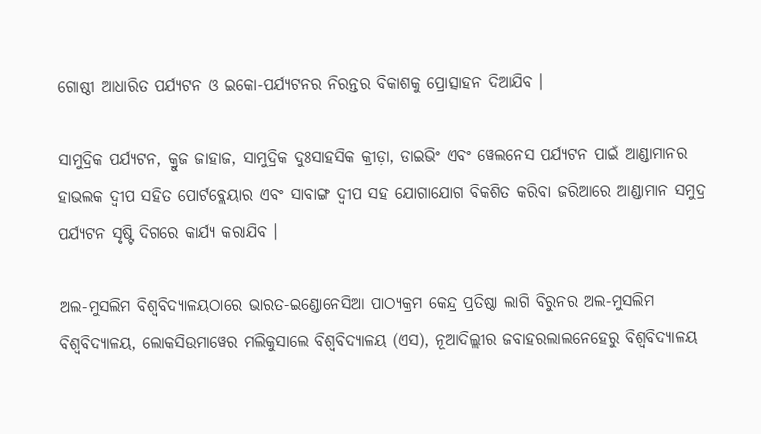ଗୋଷ୍ଠୀ ଆଧାରିତ ପର୍ଯ୍ୟଟନ ଓ ଇକୋ-ପର୍ଯ୍ୟଟନର ନିରନ୍ତର ବିକାଶକୁ ପ୍ରୋତ୍ସାହନ ଦିଆଯିବ ।

ସାମୁଦ୍ରିକ ପର୍ଯ୍ୟଟନ, କ୍ରୁଜ ଜାହାଜ, ସାମୁଦ୍ରିକ ଦୁଃସାହସିକ କ୍ରୀଡ଼ା, ଡାଇଭିଂ ଏବଂ ୱେଲନେସ ପର୍ଯ୍ୟଟନ ପାଇଁ ଆଣ୍ଡାମାନର ହାଭଲକ ଦ୍ୱୀପ ସହିତ ପୋର୍ଟବ୍ଲେୟାର ଏବଂ ସାବାଙ୍ଗ ଦ୍ୱୀପ ସହ ଯୋଗାଯୋଗ ବିକଶିତ କରିବା ଜରିଆରେ ଆଣ୍ଡାମାନ ସମୁଦ୍ର ପର୍ଯ୍ୟଟନ ସୃଷ୍ଟି ଦିଗରେ କାର୍ଯ୍ୟ କରାଯିବ ।

ଅଲ-ମୁସଲିମ ବିଶ୍ୱବିଦ୍ୟାଳୟଠାରେ ଭାରତ-ଇଣ୍ଡୋନେସିଆ ପାଠ୍ୟକ୍ରମ କେନ୍ଦ୍ର ପ୍ରତିଷ୍ଠା ଲାଗି ବିରୁନର ଅଲ-ମୁସଲିମ ବିଶ୍ୱବିଦ୍ୟାଳୟ, ଲୋକସିଉମାୱେର ମଲିକୁସାଲେ ବିଶ୍ୱବିଦ୍ୟାଳୟ (ଏସ), ନୂଆଦିଲ୍ଲୀର ଜବାହରଲାଲନେହେରୁ ବିଶ୍ୱବିଦ୍ୟାଳୟ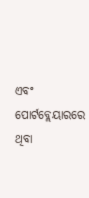ଏବଂ ପୋର୍ଟବ୍ଲେୟାରରେ ଥିବା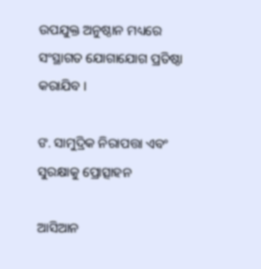ଉପଯୁକ୍ତ ଅନୁଷ୍ଠାନ ମଧ୍ୟରେ ସଂସ୍ଥାଗତ ଯୋଗାଯୋଗ ପ୍ରତିଷ୍ଠା କରାଯିବ ।

ଙ. ସାମୁଦ୍ରିକ ନିରାପତ୍ତା ଏବଂ ସୁରକ୍ଷାକୁ ପ୍ରୋତ୍ସାହନ

ଆସିଆନ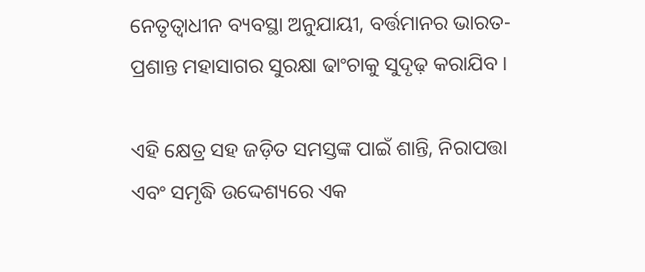ନେତୃତ୍ୱାଧୀନ ବ୍ୟବସ୍ଥା ଅନୁଯାୟୀ, ବର୍ତ୍ତମାନର ଭାରତ-ପ୍ରଶାନ୍ତ ମହାସାଗର ସୁରକ୍ଷା ଢାଂଚାକୁ ସୁଦୃଢ଼ କରାଯିବ ।

ଏହି କ୍ଷେତ୍ର ସହ ଜଡ଼ିତ ସମସ୍ତଙ୍କ ପାଇଁ ଶାନ୍ତି, ନିରାପତ୍ତା ଏବଂ ସମୃଦ୍ଧି ଉଦ୍ଦେଶ୍ୟରେ ଏକ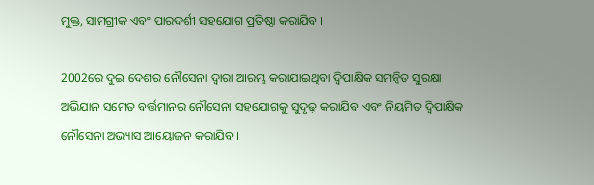ମୁକ୍ତ, ସାମଗ୍ରୀକ ଏବଂ ପାରଦର୍ଶୀ ସହଯୋଗ ପ୍ରତିଷ୍ଠା କରାଯିବ ।

2002ରେ ଦୁଇ ଦେଶର ନୌସେନା ଦ୍ୱାରା ଆରମ୍ଭ କରାଯାଇଥିବା ଦ୍ୱିପାକ୍ଷିକ ସମନ୍ୱିତ ସୁରକ୍ଷା ଅଭିଯାନ ସମେତ ବର୍ତ୍ତମାନର ନୌସେନା ସହଯୋଗକୁ ସୁଦୃଢ଼ କରାଯିବ ଏବଂ ନିୟମିତ ଦ୍ୱିପାକ୍ଷିକ ନୌସେନା ଅଭ୍ୟାସ ଆୟୋଜନ କରାଯିବ ।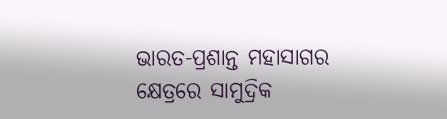ଭାରତ-ପ୍ରଶାନ୍ତ ମହାସାଗର କ୍ଷେତ୍ରରେ ସାମୁଦ୍ରିକ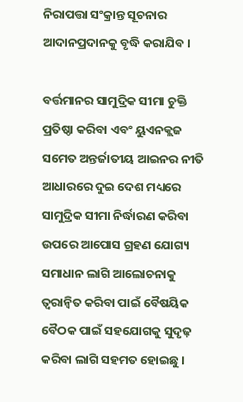ନିରାପତ୍ତା ସଂକ୍ରାନ୍ତ ସୂଚନାର ଆଦାନପ୍ରଦାନକୁ ବୃଦ୍ଧି କରାଯିବ ।

ବର୍ତ୍ତମାନର ସାମୁଦ୍ରିକ ସୀମା ଚୁକ୍ତି ପ୍ରତିଷ୍ଠା କରିବା ଏବଂ ୟୁଏନକ୍ଲଜ ସମେତ ଅନ୍ତର୍ଜାତୀୟ ଆଇନର ନୀତି ଆଧାରରେ ଦୁଇ ଦେଶ ମଧ୍ୟରେ ସାମୁଦ୍ରିକ ସୀମା ନିର୍ଦ୍ଧାରଣ କରିବା ଉପରେ ଆପୋସ ଗ୍ରହଣ ଯୋଗ୍ୟ ସମାଧାନ ଲାଗି ଆଲୋଚନାକୁ ତ୍ୱରାନ୍ୱିତ କରିବା ପାଇଁ ବୈଷୟିକ ବୈଠକ ପାଇଁ ସହଯୋଗକୁ ସୁଦୃଢ଼ କରିବା ଲାଗି ସହମତ ହୋଇଛୁ ।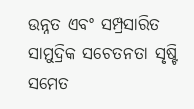ଉନ୍ନତ ଏବଂ ସମ୍ପ୍ରସାରିତ ସାମୁଦ୍ରିକ ସଚେତନତା ସୃଷ୍ଟି ସମେତ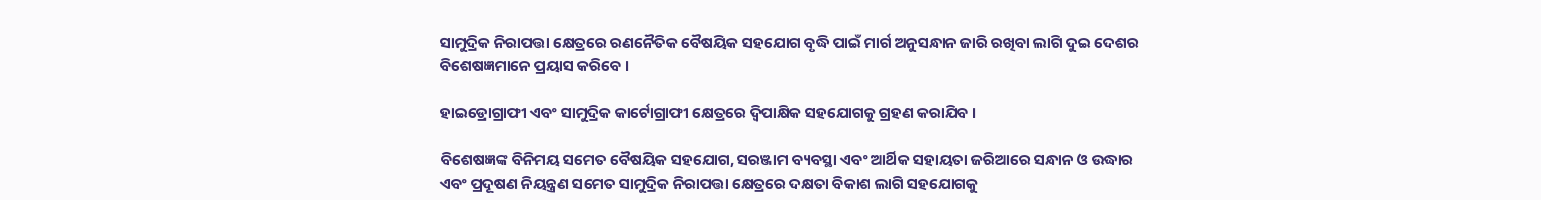ସାମୁଦ୍ରିକ ନିରାପତ୍ତା କ୍ଷେତ୍ରରେ ରଣନୈତିକ ବୈଷୟିକ ସହଯୋଗ ବୃଦ୍ଧି ପାଇଁ ମାର୍ଗ ଅନୁସନ୍ଧାନ ଜାରି ରଖିବା ଲାଗି ଦୁଇ ଦେଶର ବିଶେଷଜ୍ଞମାନେ ପ୍ରୟାସ କରିବେ ।

ହାଇଡ୍ରୋଗ୍ରାଫୀ ଏବଂ ସାମୁଦ୍ରିକ କାର୍ଟୋଗ୍ରାଫୀ କ୍ଷେତ୍ରରେ ଦ୍ୱିପାକ୍ଷିକ ସହଯୋଗକୁ ଗ୍ରହଣ କରାଯିବ ।

ବିଶେଷଜ୍ଞଙ୍କ ବିନିମୟ ସମେତ ବୈଷୟିକ ସହଯୋଗ, ସରଞ୍ଜାମ ବ୍ୟବସ୍ଥା ଏବଂ ଆର୍ଥିକ ସହାୟତା ଜରିଆରେ ସନ୍ଧାନ ଓ ଉଦ୍ଧାର ଏବଂ ପ୍ରଦୂଷଣ ନିୟନ୍ତ୍ରଣ ସମେତ ସାମୁଦ୍ରିକ ନିରାପତ୍ତା କ୍ଷେତ୍ରରେ ଦକ୍ଷତା ବିକାଶ ଲାଗି ସହଯୋଗକୁ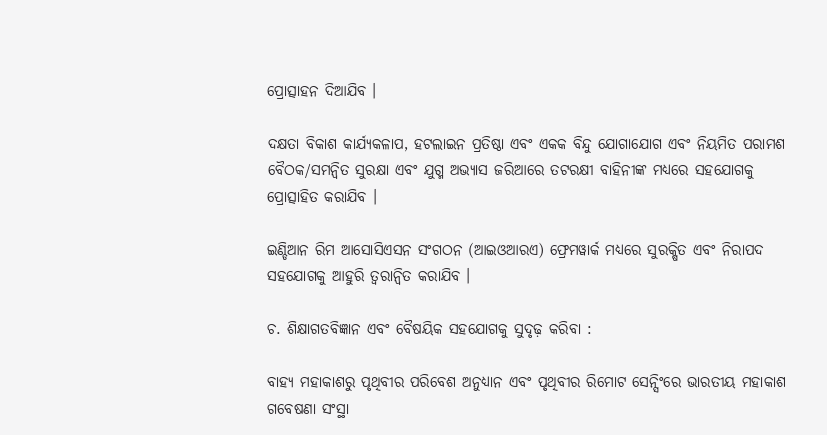ପ୍ରୋତ୍ସାହନ ଦିଆଯିବ ।

ଦକ୍ଷତା ବିକାଶ କାର୍ଯ୍ୟକଳାପ, ହଟଲାଇନ ପ୍ରତିଷ୍ଠା ଏବଂ ଏକକ ବିନ୍ଦୁ ଯୋଗାଯୋଗ ଏବଂ ନିୟମିତ ପରାମଶ ବୈଠକ/ସମନ୍ୱିତ ସୁରକ୍ଷା ଏବଂ ଯୁଗ୍ମ ଅଭ୍ୟାସ ଜରିଆରେ ତଟରକ୍ଷୀ ବାହିନୀଙ୍କ ମଧ୍ୟରେ ସହଯୋଗକୁ ପ୍ରୋତ୍ସାହିତ କରାଯିବ ।

ଇଣ୍ଡିଆନ ରିମ ଆସୋସିଏସନ ସଂଗଠନ (ଆଇଓଆରଏ) ଫ୍ରେମୱାର୍କ ମଧ୍ୟରେ ସୁରକ୍ଷିତ ଏବଂ ନିରାପଦ ସହଯୋଗକୁ ଆହୁରି ତ୍ୱରାନ୍ୱିତ କରାଯିବ ।

ଚ. ଶିକ୍ଷାଗତବିଜ୍ଞାନ ଏବଂ ବୈଷୟିକ ସହଯୋଗକୁ ସୁଦୃଢ଼ କରିବା :

ବାହ୍ୟ ମହାକାଶରୁ ପୃଥିବୀର ପରିବେଶ ଅନୁଧ୍ୟାନ ଏବଂ ପୃଥିବୀର ରିମୋଟ ସେନ୍ସିଂରେ ଭାରତୀୟ ମହାକାଶ ଗବେଷଣା ସଂସ୍ଥା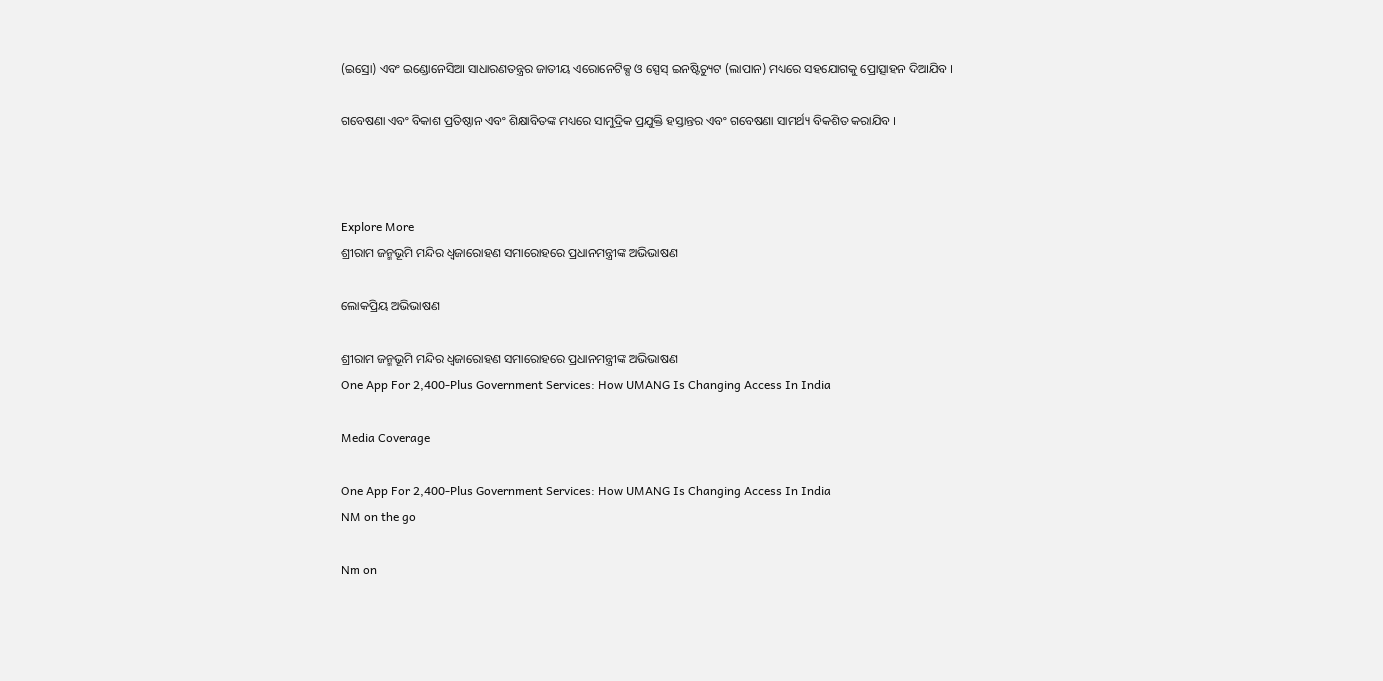(ଇସ୍ରୋ) ଏବଂ ଇଣ୍ଡୋନେସିଆ ସାଧାରଣତନ୍ତ୍ରର ଜାତୀୟ ଏରୋନେଟିକ୍ସ ଓ ସ୍ପେସ୍ ଇନଷ୍ଟିଚ୍ୟୁଟ (ଲାପାନ) ମଧ୍ୟରେ ସହଯୋଗକୁ ପ୍ରୋତ୍ସାହନ ଦିଆଯିବ ।

ଗବେଷଣା ଏବଂ ବିକାଶ ପ୍ରତିଷ୍ଠାନ ଏବଂ ଶିକ୍ଷାବିତଙ୍କ ମଧ୍ୟରେ ସାମୁଦ୍ରିକ ପ୍ରଯୁକ୍ତି ହସ୍ତାନ୍ତର ଏବଂ ଗବେଷଣା ସାମର୍ଥ୍ୟ ବିକଶିତ କରାଯିବ ।



Explore More
ଶ୍ରୀରାମ ଜନ୍ମଭୂମି ମନ୍ଦିର ଧ୍ଵଜାରୋହଣ ସମାରୋହରେ ପ୍ରଧାନମନ୍ତ୍ରୀଙ୍କ ଅଭିଭାଷଣ

ଲୋକପ୍ରିୟ ଅଭିଭାଷଣ

ଶ୍ରୀରାମ ଜନ୍ମଭୂମି ମନ୍ଦିର ଧ୍ଵଜାରୋହଣ ସମାରୋହରେ ପ୍ରଧାନମନ୍ତ୍ରୀଙ୍କ ଅଭିଭାଷଣ
One App For 2,400-Plus Government Services: How UMANG Is Changing Access In India

Media Coverage

One App For 2,400-Plus Government Services: How UMANG Is Changing Access In India
NM on the go

Nm on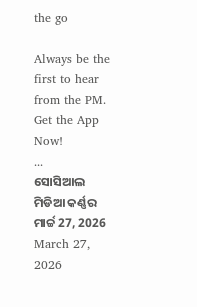the go

Always be the first to hear from the PM. Get the App Now!
...
ସୋସିଆଲ ମିଡିଆ କର୍ଣ୍ଣର ମାର୍ଚ୍ଚ 27, 2026
March 27, 2026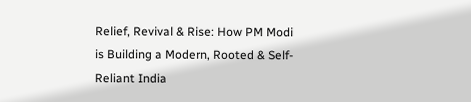Relief, Revival & Rise: How PM Modi is Building a Modern, Rooted & Self-Reliant India